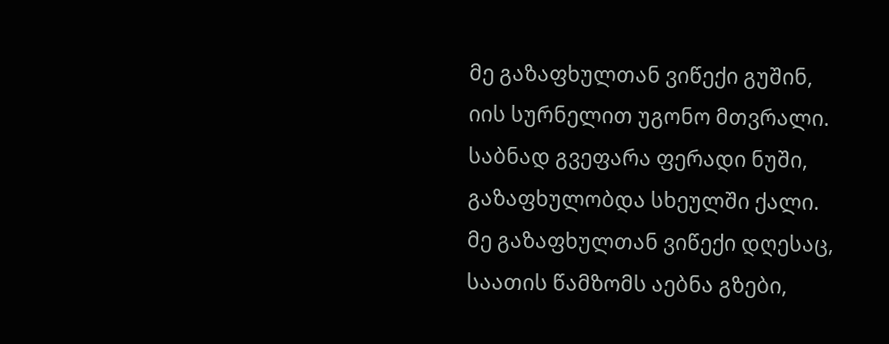მე გაზაფხულთან ვიწექი გუშინ,
იის სურნელით უგონო მთვრალი.
საბნად გვეფარა ფერადი ნუში,
გაზაფხულობდა სხეულში ქალი.
მე გაზაფხულთან ვიწექი დღესაც,
საათის წამზომს აებნა გზები,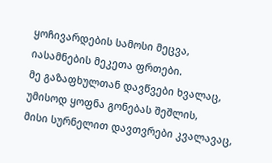ყოჩივარდების სამოსი მეცვა,
იასამნების მეკეთა ფრთები.
მე გაზაფხულთან დავწვები ხვალაც,
უმისოდ ყოფნა გონებას შეშლის,
მისი სურნელით დავთვრები კვალავაც,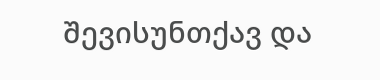შევისუნთქავ და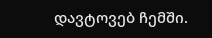დავტოვებ ჩემში.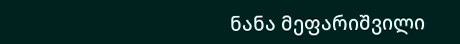ნანა მეფარიშვილი